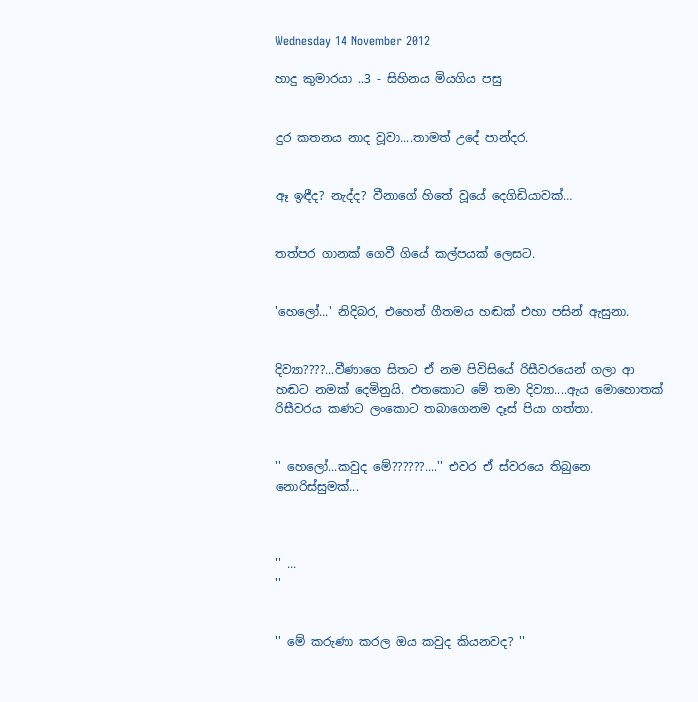Wednesday 14 November 2012

හාදු කුමාරයා ..3 - සිහිනය මියගිය පසු


දුර කතනය නාද වූවා....තාමත් උදේ පාන්දර.


ඈ ඉඳීද? නැද්ද? වීනාගේ හිතේ වූයේ දෙගිඩියාවක්…


තත්පර ගානක් ගෙවී ගියේ කල්පයක් ලෙසට.


'හෙලෝ...' නිදිබර, එහෙත් ගීතමය හඬක් එහා පසින් ඇසුනා.


දිව්‍යා????...වීණාගෙ සිතට ඒ නම පිවිසියේ රිසීවරයෙන් ගලා ආ හඬට නමක් දෙමිනුයි. එතකොට මේ තමා දිව්‍යා....ඇය මොහොතක් රිසීවරය කණට ලංකොට තබාගෙනම දෑස් පියා ගත්තා.


'' හෙලෝ...කවුද මේ??????....'' එවර ඒ ස්වරයෙ තිබුනෙ නොරිස්සුමක්...



'' ...
''


'' මේ කරුණා කරල ඔය කවුද කියනවද? ''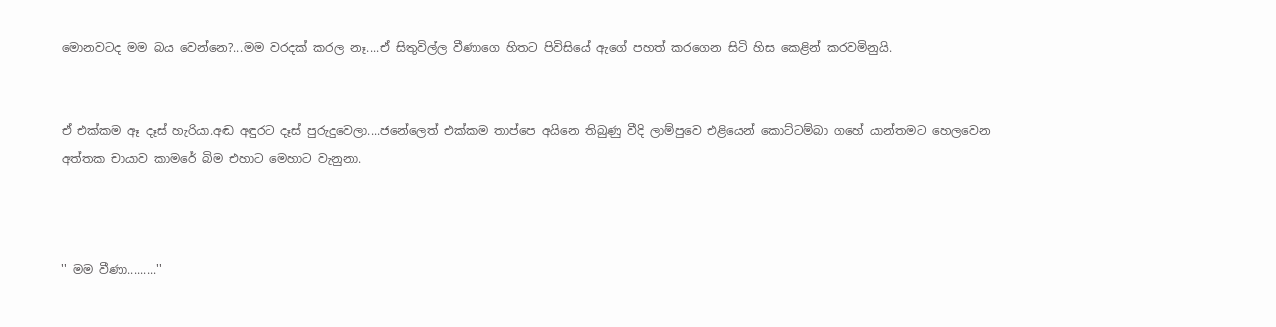මොනවටද මම බය වෙන්නෙ?...මම වරදක් කරල නෑ....ඒ සිතුවිල්ල වීණාගෙ හිතට පිවිසියේ ඇගේ පහත් කරගෙන සිටි හිස කෙළින් කරවමිනුයි.


ඒ එක්කම ඈ දෑස් හැරියා.අඬ අඳුරට දෑස් පුරුදුවෙලා....ජනේලෙත් එක්කම තාප්පෙ අයිනෙ තිබුණු වීදි ලාම්පුවෙ එළියෙන් කොට්ටම්බා ගහේ යාන්තමට හෙලවෙන අත්තක චායාව කාමරේ බිම එහාට මෙහාට වැනුනා.



'' මම වීණා.........''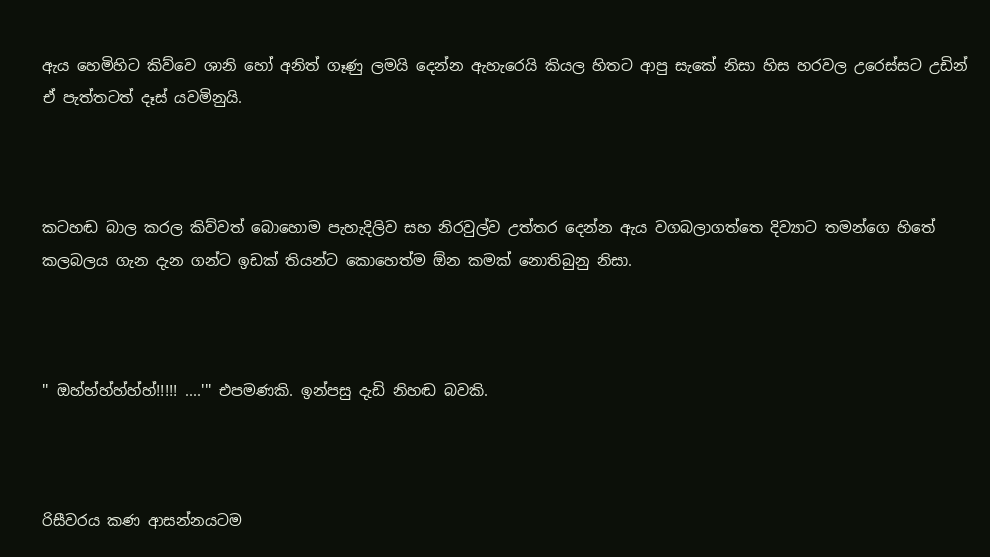ඇය හෙමිහිට කිව්වෙ ශානි හෝ අනිත් ගෑණු ලමයි දෙන්න ඇහැරෙයි කියල හිතට ආපු සැකේ නිසා හිස හරවල උරෙස්සට උඩින් ඒ පැත්තටත් දෑස් යවමිනුයි.



කටහඬ බාල කරල කිව්වත් බොහොම පැහැදිලිව සහ නිරවුල්ව උත්තර දෙන්න ඇය වගබලාගත්තෙ දිව්‍යාට තමන්ගෙ හිතේ කලබලය ගැන දැන ගන්ට ඉඩක් තියන්ට කොහෙත්ම ඕන කමක් නොතිබුනු නිසා.



'' ඔහ්හ්හ්හ්හ්හ්!!!!! ....''' එපමණකි. ඉන්පසු දැඩි නිහඬ බවකි.



රිසීවරය කණ ආසන්නයටම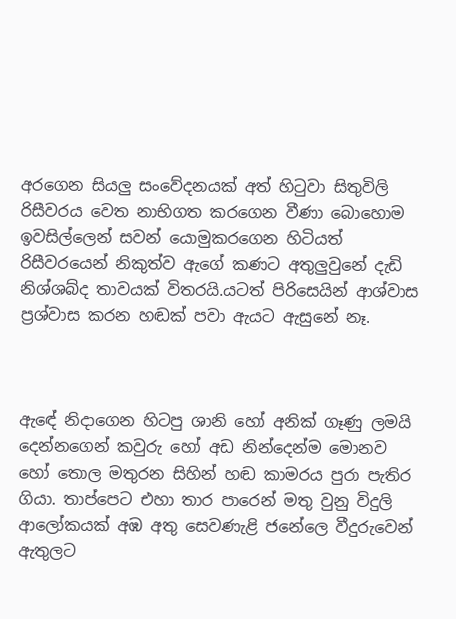අරගෙන සියලු සංවේදනයක් අත් හිටුවා සිතුවිලි රිසීවරය වෙත නාභිගත කරගෙන වීණා බොහොම ඉවසිල්ලෙන් සවන් යොමුකරගෙන හිටියත් රිසීවරයෙන් නිකුත්ව ඇගේ කණට අතුලුවුනේ දැඩි නිශ්ශබ්ද තාවයක් විතරයි.යටත් පිරිසෙයින් ආශ්වාස ප්‍රශ්වාස කරන හඬක් පවා ඇයට ඇසුනේ නෑ.



ඇඳේ නිදාගෙන හිටපු ශානි හෝ අනික් ගෑණු ලමයි දෙන්නගෙන් කවුරු හෝ අඩ නින්දෙන්ම මොනව හෝ තොල මතුරන සිහින් හඬ කාමරය පුරා පැතිර ගියා. තාප්පෙට එහා තාර පාරෙන් මතු වුනු විදුලි ආලෝකයක් අඹ අතු සෙවණැළි ජනේලෙ වීදුරුවෙන් ඇතුලට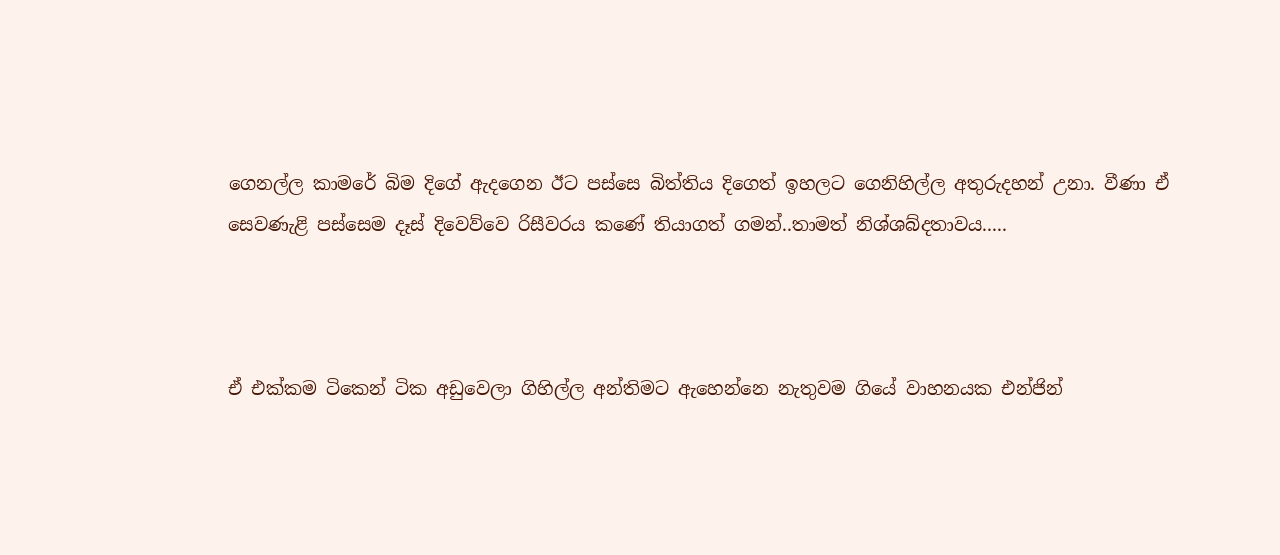ගෙනල්ල කාමරේ බිම දිගේ ඇදගෙන ඊට පස්සෙ බිත්තිය දිගෙත් ඉහලට ගෙනිහිල්ල අතුරුදහන් උනා. වීණා ඒ සෙවණැළි පස්සෙම දෑස් දිවෙව්වෙ රිසීවරය කණේ තියාගත් ගමන්..තාමත් නිශ්ශබ්දතාවය.....



ඒ එක්කම ටිකෙන් ටික අඩුවෙලා ගිහිල්ල අන්තිමට ඇහෙන්නෙ නැතුවම ගියේ වාහනයක එන්ජින්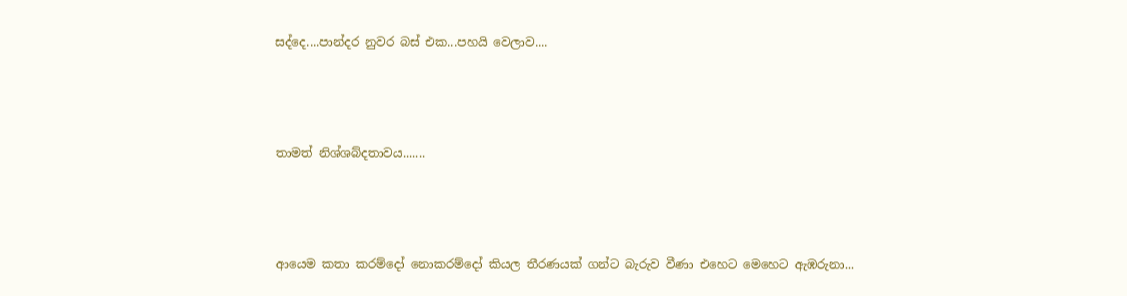සද්දෙ....පාන්දර නුවර බස් එක...පහයි වෙලාව....



තාමත් නිශ්ශබ්දතාවය.......



ආයෙම කතා කරම්දෝ නොකරම්දෝ කියල තීරණයක් ගන්ට බැරුව වීණා එහෙට මෙහෙට ඇඹරුනා...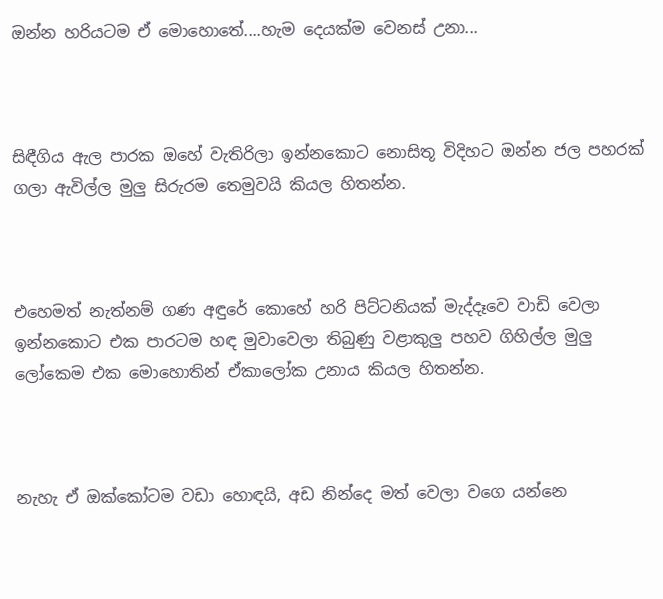ඔන්න හරියටම ඒ මොහොතේ....හැම දෙයක්ම වෙනස් උනා...



සිඳීගිය ඇල පාරක ඔහේ වැතිරිලා ඉන්නකොට නොසිතූ විදිහට ඔන්න ජල පහරක් ගලා ඇවිල්ල මුලු සිරුරම තෙමුවයි කියල හිතන්න.



එහෙමත් නැත්නම් ගණ අඳුරේ කොහේ හරි පිට්ටනියක් මැද්දෑවෙ වාඩි වෙලා ඉන්නකොට එක පාරටම හඳ මුවාවෙලා තිබුණු වළාකුලු පහව ගිහිල්ල මුලු ලෝකෙම එක මොහොතින් ඒකාලෝක උනාය කියල හිතන්න.



නැහැ ඒ ඔක්කෝටම වඩා හොඳයි, අඩ නින්දෙ මත් වෙලා වගෙ යන්නෙ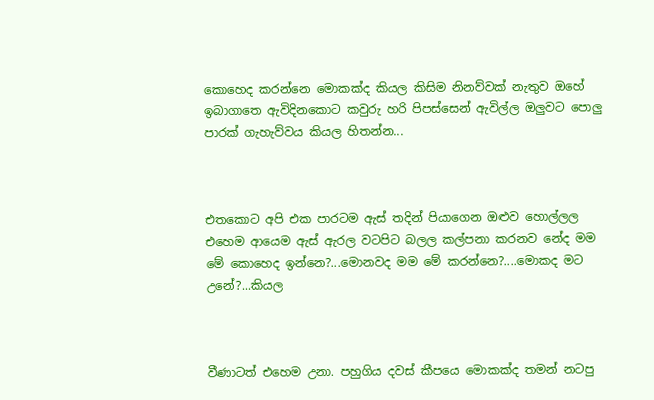කොහෙද කරන්නෙ මොකක්ද කියල කිසිම නිනව්වක් නැතුව ඔහේ ඉබාගාතෙ ඇවිදිනකොට කවුරු හරි පිපස්සෙන් ඇවිල්ල ඔලුවට පොලු පාරක් ගැහැව්වය කියල හිතන්න...



එතකොට අපි එක පාරටම ඇස් තදින් පියාගෙන ඔළුව හොල්ලල එහෙම ආයෙම ඇස් ඇරල වටපිට බලල කල්පනා කරනව නේද මම මේ කොහෙද ඉන්නෙ?...මොනවද මම මේ කරන්නෙ?....මොකද මට උනේ?...කියල



වීණාටත් එහෙම උනා. පහුගිය දවස් කීපයෙ මොකක්ද තමන් නටපු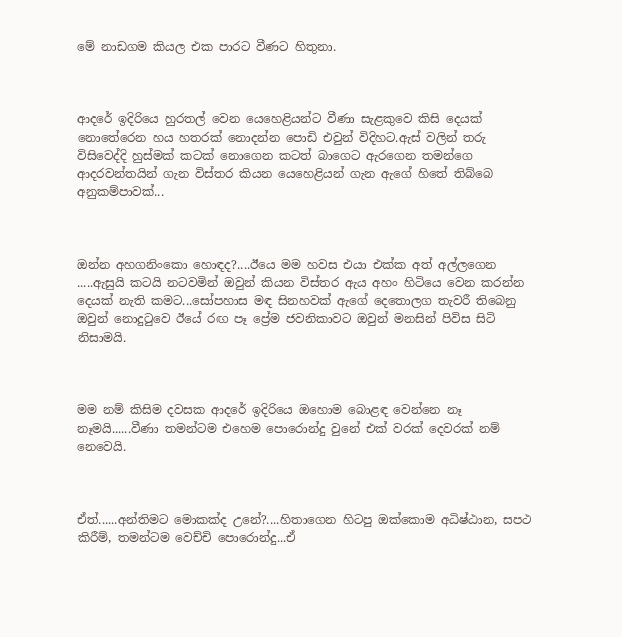මේ නාඩගම කියල එක පාරට වීණට හිතුනා.



ආදරේ ඉදිරියෙ හුරතල් වෙන යෙහෙළියන්ට වීණා සැළකුවෙ කිසි දෙයක් නොතේරෙන හය හතරක් නොදන්න පොඩි එවුන් විදිහට.ඇස් වලින් තරු විසිවෙද්දි හුස්මක් කටක් නොගෙන කටත් බාගෙට ඇරගෙන තමන්ගෙ ආදරවන්තයින් ගැන විස්තර කියන යෙහෙළියන් ගැන ඇගේ හිතේ තිබ්බෙ අනුකම්පාවක්...



ඔන්න අහගනිංකො හොඳද?....ඊයෙ මම හවස එයා එක්ක අත් අල්ලගෙන .....ඇසුයි කටයි නටවමින් ඔවුන් කියන විස්තර ඇය අහං හිටියෙ වෙන කරන්න දෙයක් නැති කමට...සෝපහාස මඳ සිනහවක් ඇගේ දෙතොලග තැවරී තිබෙනු ඔවුන් නොදුටුවෙ ඊයේ රඟ පෑ ප්‍රේම ජවනිකාවට ඔවුන් මනසින් පිවිස සිටි නිසාමයි.



මම නම් කිසිම දවසක ආදරේ ඉදිරියෙ ඔහොම බොළඳ වෙන්නෙ නෑ නෑමයි......වීණා තමන්ටම එහෙම පොරොන්දු වුනේ එක් වරක් දෙවරක් නම් නෙවෙයි.



ඒත්......අන්තිමට මොකක්ද උනේ?....හිතාගෙන හිටපු ඔක්කොම අධිෂ්ඨාන, සපථ කිරීම්, තමන්ටම වෙච්චි පොරොන්දු...ඒ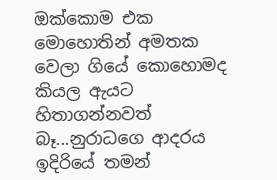ඔක්කොම එක මොහොතින් අමතක වෙලා ගියේ කොහොමද කියල ඇයට හිතාගන්නවත් බෑ...නුරාධගෙ ආදරය ඉදිරියේ තමන්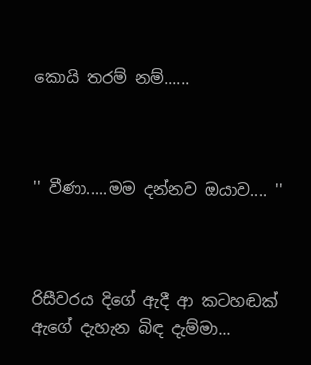කොයි තරම් නම්......



'' වීණා.....මම දන්නව ඔයාව.... ''



රිසීවරය දිගේ ඇදී ආ කටහඬක් ඇගේ දැහැන බිඳ දැම්මා...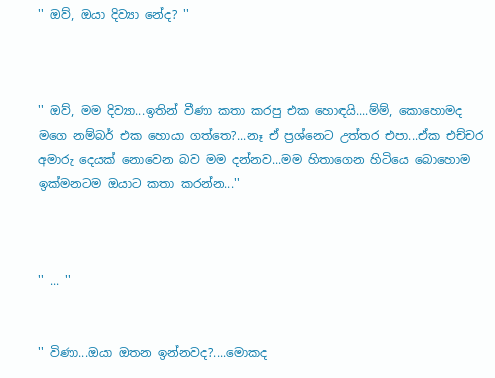'' ඔව්, ඔයා දිව්‍යා නේද? ''



'' ඔව්, මම දිව්‍යා...ඉතින් වීණා කතා කරපු එක හොඳයි....ම්ම්, කොහොමද මගෙ නම්බර් එක හොයා ගත්තෙ?...නෑ ඒ ප්‍රශ්නෙට උත්තර එපා...ඒක එච්චර අමාරු දෙයක් නොවෙන බව මම දන්නව...මම හිතාගෙන හිටියෙ බොහොම ඉක්මනටම ඔයාට කතා කරන්න...''



'' ... ''


'' විණා...ඔයා ඔතන ඉන්නවද?....මොකද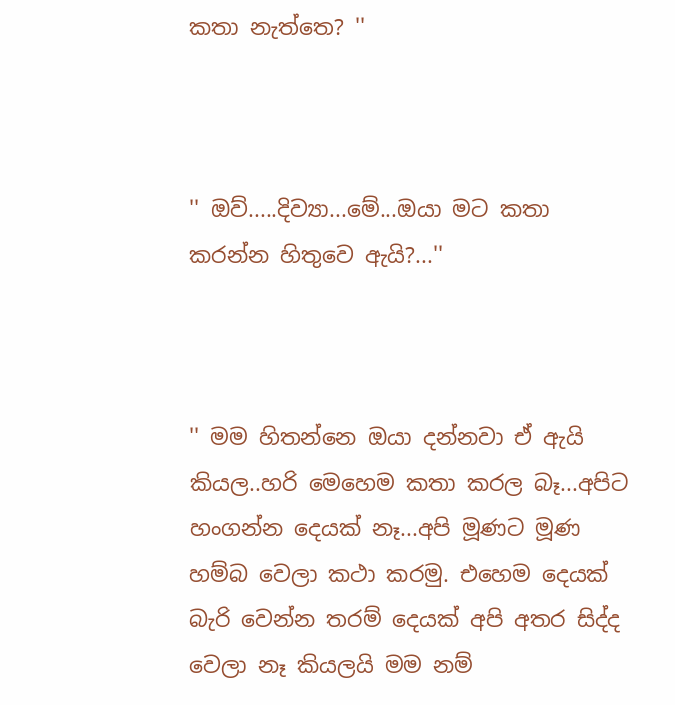කතා නැත්තෙ? ''



'' ඔව්.....දිව්‍යා...මේ...ඔයා මට කතා කරන්න හිතුවෙ ඇයි?...''



'' මම හිතන්නෙ ඔයා දන්නවා ඒ ඇයි කියල..හරි මෙහෙම කතා කරල බෑ...අපිට හංගන්න දෙයක් නෑ...අපි මූණට මූණ හම්බ වෙලා කථා කරමු. එහෙම දෙයක් බැරි වෙන්න තරම් දෙයක් අපි අතර සිද්ද වෙලා නෑ කියලයි මම නම්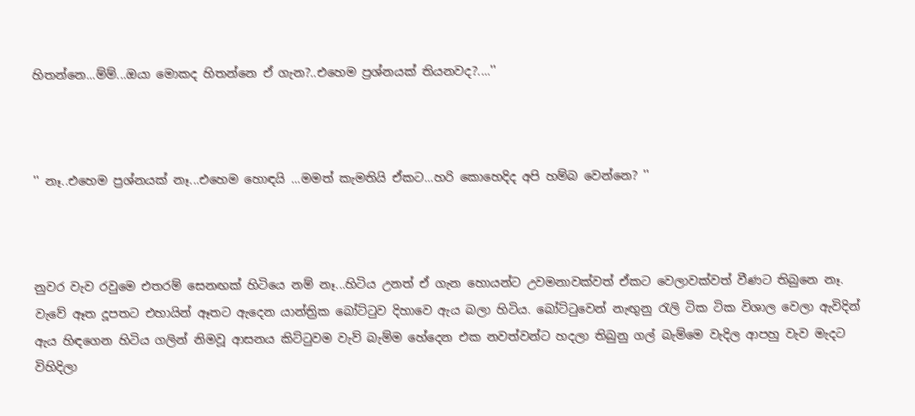හිතන්නෙ...ම්ම්...ඔයා මොකද හිතන්නෙ ඒ ගැන?..එහෙම ප්‍රශ්නයක් තියනවද?....''



'' නෑ..එහෙම ප්‍රශ්නයක් නෑ...එහෙම හොඳයි ...මමත් කැමතියි ඒකට...හරි කොහෙදිද අපි හම්බ වෙන්නෙ? ''



නුවර වැව රවුමෙ එතරම් සෙනඟක් හිටියෙ නම් නෑ...හිටිය උනත් ඒ ගැන හොයන්ට උවමනාවක්වත් ඒකට වෙලාවක්වත් වීණට තිබුනෙ නෑ. වැවේ ඈත දූපතට එහායින් ඈතට ඇදෙන යාන්ත්‍රික බෝට්ටුව දිහාවෙ ඇය බලා හිටිය. බෝට්ටුවෙන් නැඟුනු රැලි ටික ටික විශාල වෙලා ඇවිදින් ඇය හිඳගෙන හිටිය ගලින් නිමවූ ආසනය කිට්ටුවම වැව් බැම්ම හේදෙන එක නවත්වන්ට හදලා තිබුනු ගල් බැම්මෙ වැදිල ආපහු වැව මැදට විහිදිලා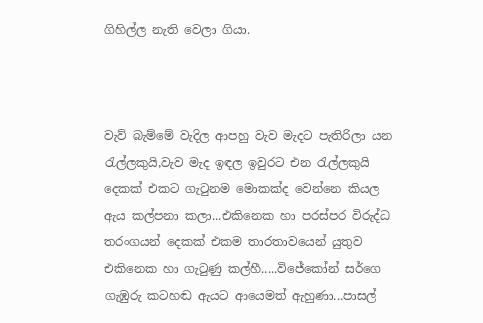ගිහිල්ල නැති වෙලා ගියා.



වැව් බැම්මේ වැදිල ආපහු වැව මැදට පැතිරිලා යන රැල්ලකුයි,වැව මැද ඉඳල ඉවුරට එන රැල්ලකුයි දෙකක් එකට ගැටුනම මොකක්ද වෙන්නෙ කියල ඇය කල්පනා කලා...එකිනෙක හා පරස්පර විරුද්ධ තරංගයන් දෙකක් එකම තාරතාවයෙන් යුතුව එකිනෙක හා ගැටුණු කල්හී.....විජේකෝන් සර්ගෙ ගැඹුරු කටහඬ ඇයට ආයෙමත් ඇහුණා...පාසල්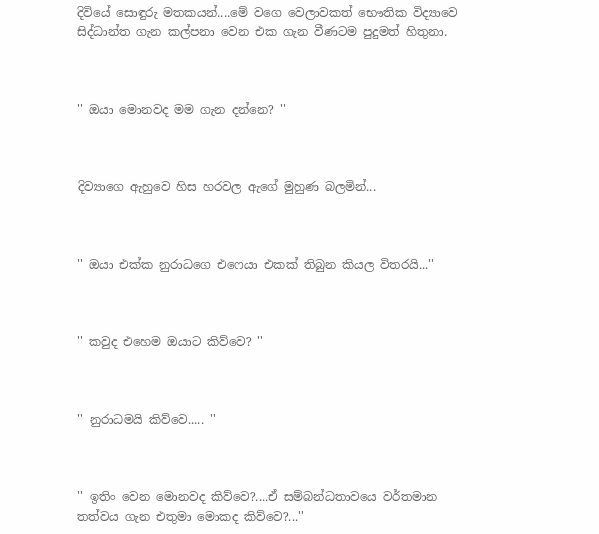දිවියේ සොඳුරු මතකයන්....මේ වගෙ වෙලාවකත් භෞතික විද්‍යාවෙ සිද්ධාන්ත ගැන කල්පනා වෙන එක ගැන වීණටම පුදුමත් හිතුනා.



'' ඔයා මොනවද මම ගැන දන්නෙ? ''



දිව්‍යාගෙ ඇහුවෙ හිස හරවල ඇගේ මුහුණ බලමින්...



'' ඔයා එක්ක නුරාධගෙ එෆෙයා එකක් තිබුන කියල විතරයි...''



'' කවුද එහෙම ඔයාට කිව්වෙ? ''



'' නුරාධමයි කිව්වෙ..... ''



'' ඉතිං වෙන මොනවද කිව්වෙ?....ඒ සම්බන්ධතාවයෙ වර්තමාන තත්වය ගැන එතුමා මොකද කිව්වෙ?...''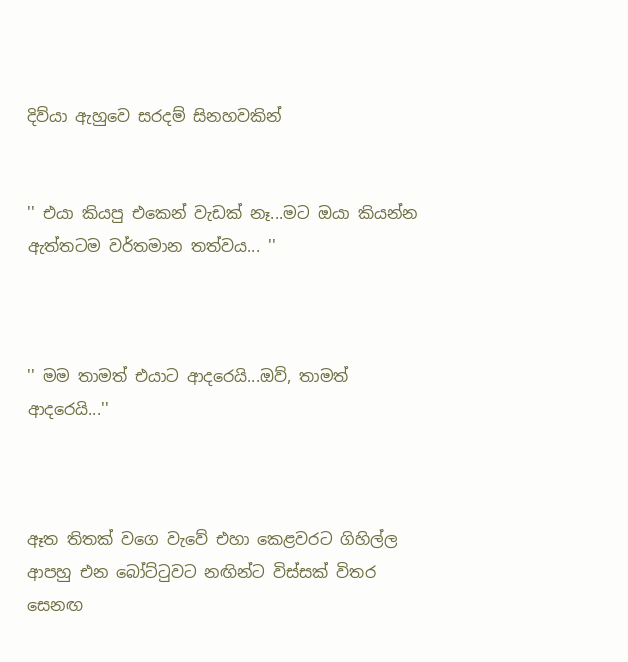දිව්යා ඇහුවෙ සරදම් සිනහවකින්


'' එයා කියපු එකෙන් වැඩක් නෑ...මට ඔයා කියන්න ඇත්තටම වර්තමාන තත්වය... ''



'' මම තාමත් එයාට ආදරෙයි...ඔව්, තාමත් ආදරෙයි...''



ඈත තිතක් වගෙ වැවේ එහා කෙළවරට ගිහිල්ල ආපහු එන බෝට්ටුවට නඟින්ට විස්සක් විතර සෙනඟ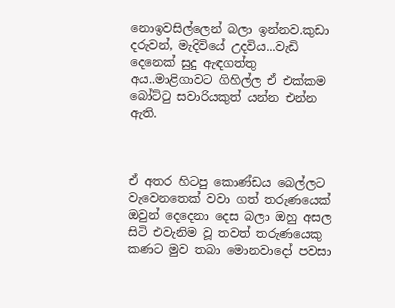නොඉවසිල්ලෙන් බලා ඉන්නව.කුඩා දරුවන්, මැදිවියේ උදවිය...වැඩි දෙනෙක් සුදු ඇඳගත්තු අය..මාළිගාවට ගිහිල්ල ඒ එක්කම බෝට්ටු සවාරියකුත් යන්න එන්න ඇති.



ඒ අතර හිටපු කොණ්ඩය බෙල්ලට වැවෙනතෙක් වවා ගත් තරුණයෙක් ඔවුන් දෙදෙනා දෙස බලා ඔහු අසල සිටි එවැනිම වූ තවත් තරුණයෙකු කණට මුව තබා මොනවාදෝ පවසා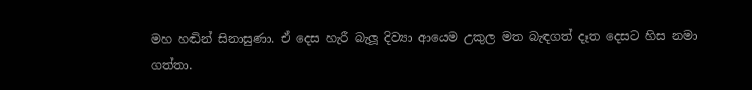මහ හඬින් සිනාසුණා. ඒ දෙස හැරී බැලූ දිව්‍යා ආයෙම උකුල මත බැඳගත් දෑත දෙසට හිස නමා ගත්තා.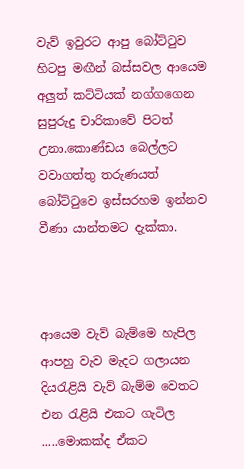වැව් ඉවුරට ආපු බෝට්ටුව හිටපු මඟීන් බස්සවල ආයෙම අලුත් කට්ටියක් නග්ගගෙන සුපුරුදු චාරිකාවේ පිටත් උනා.කොණ්ඩය බෙල්ලට වවාගත්තු තරුණයත් බෝට්ටුවෙ ඉස්සරහම ඉන්නව වීණා යාන්තමට දැක්කා.



ආයෙම වැව් බැම්මෙ හැපිල ආපහු වැව මැදට ගලායන දියරැළියි වැව් බැම්ම වෙතට එන රැළියි එකට ගැටිල .....මොකක්ද ඒකට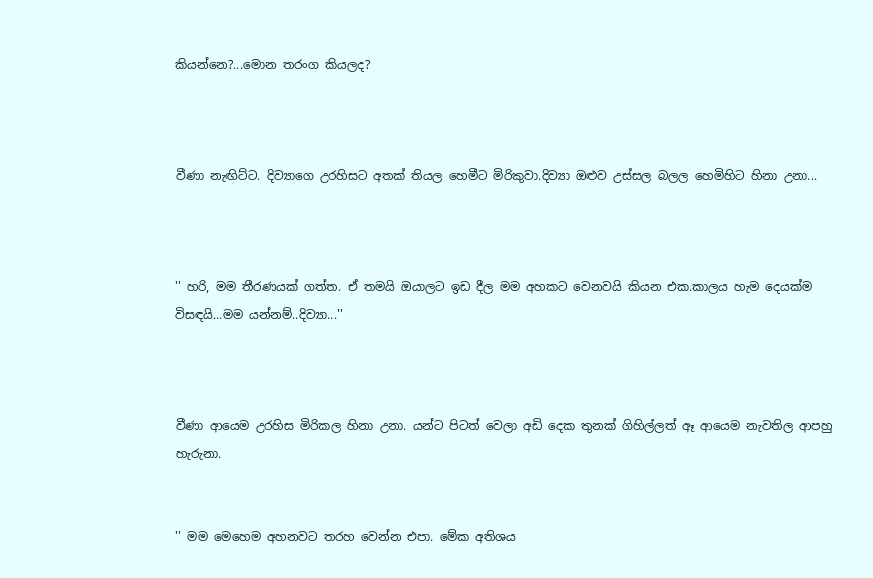කියන්නෙ?...මොන තරංග කියලද?



වීණා නැඟිට්ට. දිව්‍යාගෙ උරහිසට අතක් තියල හෙමීට මිරිකුවා.දිව්‍යා ඔළුව උස්සල බලල හෙමිහිට හිනා උනා...



'' හරි, මම තීරණයක් ගත්ත. ඒ තමයි ඔයාලට ඉඩ දීල මම අහකට වෙනවයි කියන එක.කාලය හැම දෙයක්ම විසඳයි...මම යන්නම්..දිව්‍යා...''



වීණා ආයෙම උරහිස මිරිකල හිනා උනා. යන්ට පිටත් වෙලා අඩි දෙක තුනක් ගිහිල්ලත් ඈ ආයෙම නැවතිල ආපහු හැරුනා.


'' මම මෙහෙම අහනවට තරහ වෙන්න එපා. මේක අතිශය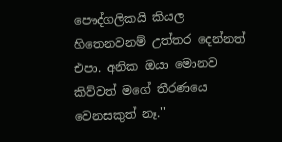පෞද්ගලිකයි කියල හිතෙනවනම් උත්තර දෙන්නත් එපා. අනික ඔයා මොනව කිව්වත් මගේ තීරණයෙ වෙනසකුත් නෑ.''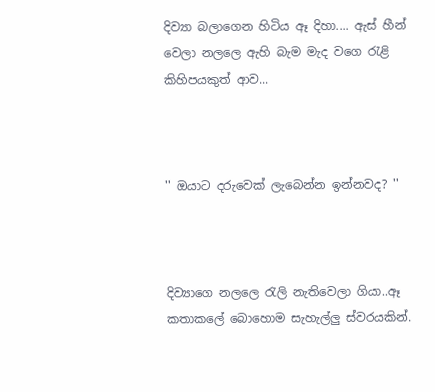දිව්‍යා බලාගෙන හිටිය ඈ දිහා.... ඇස් හීන් වෙලා නලලෙ ඇහි බැම මැද වගෙ රැළි කිහිපයකුත් ආව...



'' ඔයාට දරුවෙක් ලැබෙන්න ඉන්නවද? ''



දිව්‍යාගෙ නලලෙ රැලි නැතිවෙලා ගියා..ඈ කතාකලේ බොහොම සැහැල්ලු ස්වරයකින්.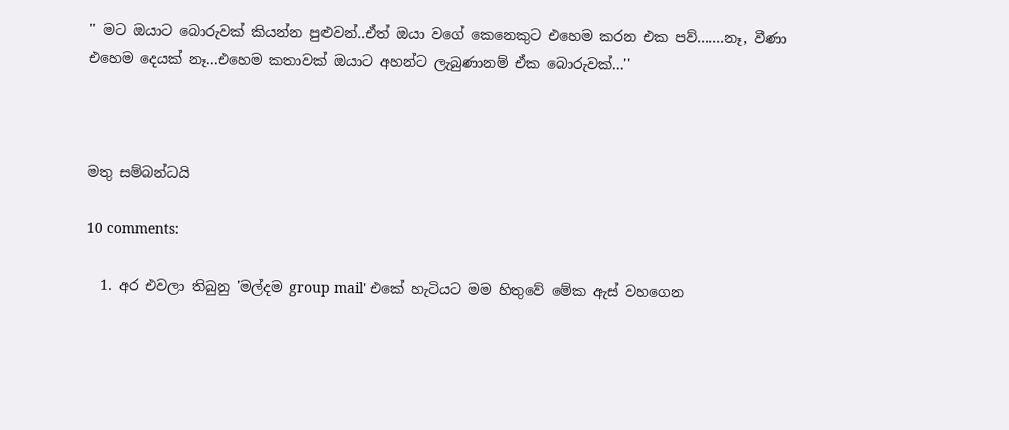'' මට ඔයාට බොරුවක් කියන්න පුළුවන්..ඒත් ඔයා වගේ කෙනෙකුට එහෙම කරන එක පව්.......නෑ, වීණා එහෙම දෙයක් නෑ...එහෙම කතාවක් ඔයාට අහන්ට ලැබුණානම් ඒක බොරුවක්...''



මතු සම්බන්ධයි

10 comments:

  1. අර එවලා තිබුනු 'මල්දම group mail' එකේ හැටියට මම හිතුවේ මේක ඇස් වහගෙන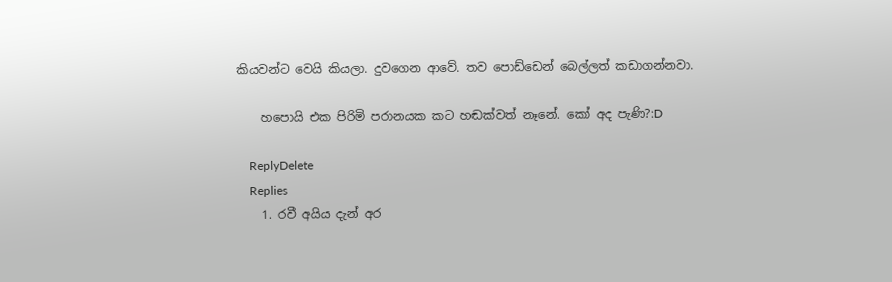කියවන්ට වෙයි කියලා. දුවගෙන ආවේ. තව පොඩ්ඩෙන් බෙල්ලත් කඩාගන්නවා.

    හපොයි එක පිරිමි පරානයක කට හඬක්වත් නෑනේ. කෝ අද පැණි?:D

    ReplyDelete
    Replies
    1. රවී අයිය දැන් අර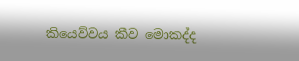කියෙව්වය කීව මොකද්ද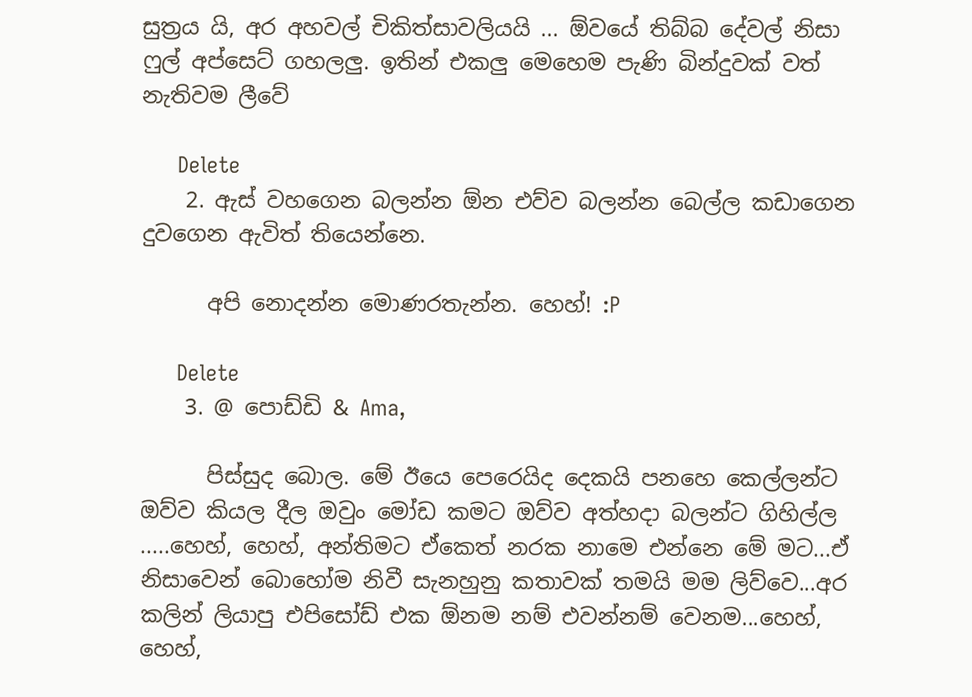සුත්‍රය යි, අර අහවල් චිකිත්සාවලියයි ... ඕවයේ තිබ්බ දේවල් නිසා ෆුල් අප්සෙට් ගහලලු. ඉතින් එකලු මෙහෙම පැණි බින්දුවක් වත් නැතිවම ලීවේ

      Delete
    2. ඇස් වහගෙන බලන්න ඕන එව්ව බලන්න බෙල්ල කඩාගෙන දුවගෙන ඇවිත් තියෙන්නෙ.

      අපි නොදන්න මොණරතැන්න. හෙහ්! :P

      Delete
    3. @ පොඩ්ඩි & Ama,

      පිස්සුද බොල. මේ ඊයෙ පෙරෙයිද දෙකයි පනහෙ කෙල්ලන්ට ඔව්ව කියල දීල ඔවුං මෝඩ කමට ඔව්ව අත්හදා බලන්ට ගිහිල්ල .....හෙහ්, හෙහ්, අන්තිමට ඒකෙත් නරක නාමෙ එන්නෙ මේ මට...ඒ නිසාවෙන් බොහෝම නිවී සැනහුනු කතාවක් තමයි මම ලිව්වෙ...අර කලින් ලියාපු එපිසෝඩ් එක ඕනම නම් එවන්නම් වෙනම...හෙහ්, හෙහ්,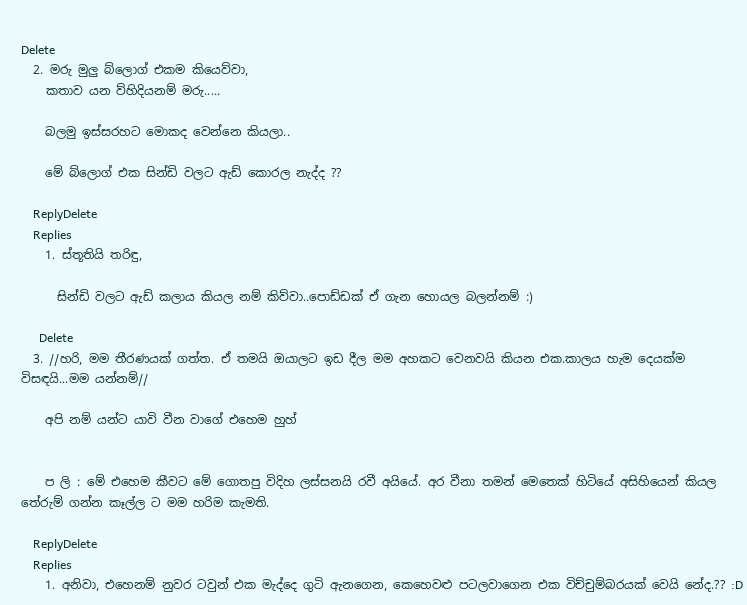Delete
  2. මරු මුලු බ්ලොග් එකම කියෙව්වා,
    කතාව යන ව්හිදියනම් මරු.....

    බලමු ඉස්සරහට මොකද වෙන්නෙ කියලා..

    මේ බ්ලොග් එක සින්ඩි වලට ඇඩ් කොරල නැද්ද ??

    ReplyDelete
    Replies
    1. ස්තූතියි තරිඳු,

      සින්ඩි වලට ඇඩ් කලාය කියල නම් කිව්වා..පොඩ්ඩක් ඒ ගැන හොයල බලන්නම් :)

      Delete
  3. //හරි, මම තීරණයක් ගත්ත. ඒ තමයි ඔයාලට ඉඩ දීල මම අහකට වෙනවයි කියන එක.කාලය හැම දෙයක්ම විසඳයි...මම යන්නම්//

    අපි නම් යන්ට යාවි වීන වාගේ එහෙම හුහ්


    ප ලි : මේ එහෙම කීවට මේ ගොතපු විදිහ ලස්සනයි රවී අයියේ. අර වීනා තමන් මෙතෙක් හිටියේ අසිහියෙන් කියල තේරුම් ගන්න කෑල්ල ට මම හරිම කැමති.

    ReplyDelete
    Replies
    1. අනිවා, එහෙනම් නුවර ටවුන් එක මැද්දෙ ගුටි ඇනගෙන, කෙහෙවළු පටලවාගෙන එක විච්චුම්බරයක් වෙයි නේද.?? :D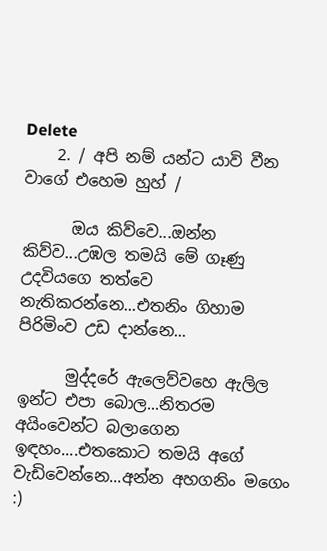Delete
    2. / අපි නම් යන්ට යාවි වීන වාගේ එහෙම හුහ් /

      ඔය කිව්වෙ...ඔන්න කිව්ව...උඹල තමයි මේ ගෑණු උදවියගෙ තත්වෙ නැතිකරන්නෙ...එතනිං ගිහාම පිරිමිංව උඩ දාන්නෙ...

      මුද්දරේ ඇලෙව්වහෙ ඇලිල ඉන්ට එපා බොල...නිතරම අයිංවෙන්ට බලාගෙන ඉඳහං....එතකොට තමයි අගේ වැඩිවෙන්නෙ...අන්න අහගනිං මගෙං :)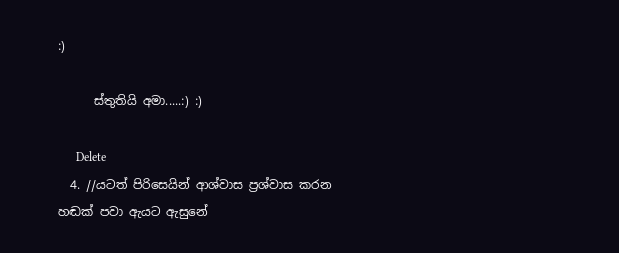:)

      ස්තුතියි අමා.....:) :)

      Delete
  4. //යටත් පිරිසෙයින් ආශ්වාස ප්‍රශ්වාස කරන හඬක් පවා ඇයට ඇසුනේ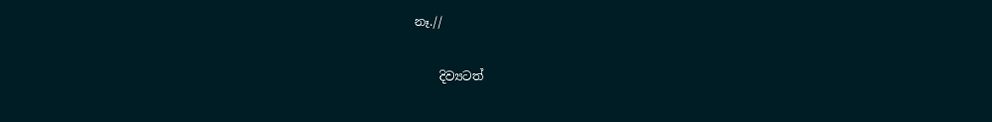නෑ.//

    දිව්‍යටත්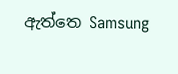ඇත්තෙ Samsung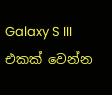Galaxy S III එකක් වෙන්න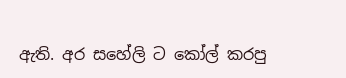ඇති. අර සහේලි ට කෝල් කරපු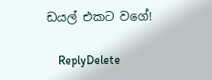ඩයල් එකට වගේ!

    ReplyDelete